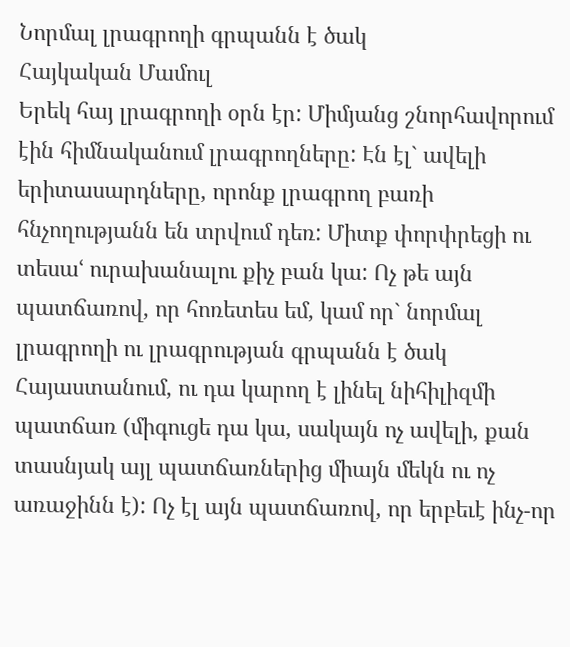Նորմալ լրագրողի գրպանն է ծակ
Հայկական Մամուլ
Երեկ հայ լրագրողի օրն էր: Միմյանց շնորհավորում էին հիմնականում լրագրողները: Էն էլ` ավելի երիտասարդները, որոնք լրագրող բառի հնչողությանն են տրվում դեռ: Միտք փորփրեցի ու տեսաՙ ուրախանալու քիչ բան կա: Ոչ թե այն պատճառով, որ հոռետես եմ, կամ որ` նորմալ լրագրողի ու լրագրության գրպանն է ծակ Հայաստանում, ու դա կարող է լինել նիհիլիզմի պատճառ (միգուցե դա կա, սակայն ոչ ավելի, քան տասնյակ այլ պատճառներից միայն մեկն ու ոչ առաջինն է): Ոչ էլ այն պատճառով, որ երբեւէ ինչ-որ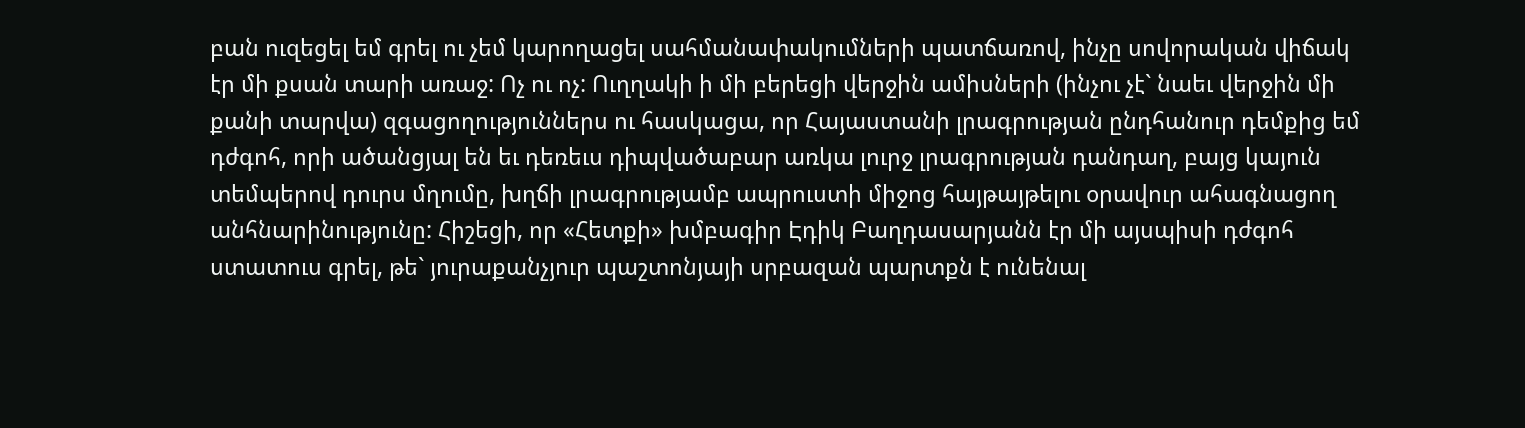բան ուզեցել եմ գրել ու չեմ կարողացել սահմանափակումների պատճառով, ինչը սովորական վիճակ էր մի քսան տարի առաջ: Ոչ ու ոչ: Ուղղակի ի մի բերեցի վերջին ամիսների (ինչու չէ` նաեւ վերջին մի քանի տարվա) զգացողություններս ու հասկացա, որ Հայաստանի լրագրության ընդհանուր դեմքից եմ դժգոհ, որի ածանցյալ են եւ դեռեւս դիպվածաբար առկա լուրջ լրագրության դանդաղ, բայց կայուն տեմպերով դուրս մղումը, խղճի լրագրությամբ ապրուստի միջոց հայթայթելու օրավուր ահագնացող անհնարինությունը: Հիշեցի, որ «Հետքի» խմբագիր Էդիկ Բաղդասարյանն էր մի այսպիսի դժգոհ ստատուս գրել, թե` յուրաքանչյուր պաշտոնյայի սրբազան պարտքն է ունենալ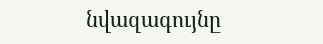նվազագույնը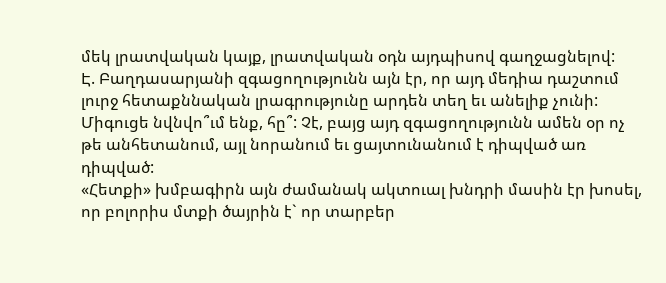մեկ լրատվական կայք, լրատվական օդն այդպիսով գաղջացնելով:
Է. Բաղդասարյանի զգացողությունն այն էր, որ այդ մեդիա դաշտում լուրջ հետաքննական լրագրությունը արդեն տեղ եւ անելիք չունի: Միգուցե նվնվո՞ւմ ենք, հը՞: Չէ, բայց այդ զգացողությունն ամեն օր ոչ թե անհետանում, այլ նորանում եւ ցայտունանում է դիպված առ դիպված:
«Հետքի» խմբագիրն այն ժամանակ ակտուալ խնդրի մասին էր խոսել, որ բոլորիս մտքի ծայրին է` որ տարբեր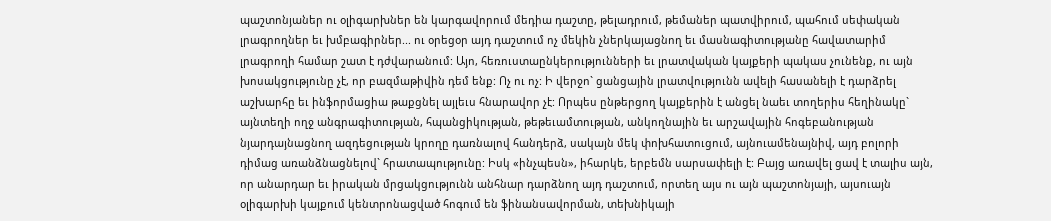պաշտոնյաներ ու օլիգարխներ են կարգավորում մեդիա դաշտը, թելադրում, թեմաներ պատվիրում, պահում սեփական լրագրողներ եւ խմբագիրներ... ու օրեցօր այդ դաշտում ոչ մեկին չներկայացնող եւ մասնագիտությանը հավատարիմ լրագրողի համար շատ է դժվարանում: Այո, հեռուստաընկերությունների եւ լրատվական կայքերի պակաս չունենք, ու այն խոսակցությունը չէ, որ բազմաթիվին դեմ ենք: Ոչ ու ոչ: Ի վերջո` ցանցային լրատվությունն ավելի հասանելի է դարձրել աշխարհը եւ ինֆորմացիա թաքցնել այլեւս հնարավոր չէ: Որպես ընթերցող կայքերին է անցել նաեւ տողերիս հեղինակը` այնտեղի ողջ անգրագիտության, հպանցիկության, թեթեւամտության, անկողնային եւ արշավային հոգեբանության նյարդայնացնող ազդեցության կրողը դառնալով հանդերձ, սակայն մեկ փոխհատուցում, այնուամենայնիվ, այդ բոլորի դիմաց առանձնացնելով` հրատապությունը: Իսկ «ինչպեսն», իհարկե, երբեմն սարսափելի է: Բայց առավել ցավ է տալիս այն, որ անարդար եւ իրական մրցակցությունն անհնար դարձնող այդ դաշտում, որտեղ այս ու այն պաշտոնյայի, այսուայն օլիգարխի կայքում կենտրոնացված հոգում են ֆինանսավորման, տեխնիկայի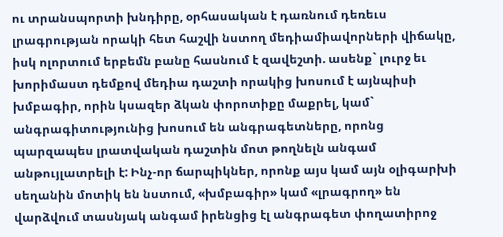ու տրանսպորտի խնդիրը, օրհասական է դառնում դեռեւս լրագրության որակի հետ հաշվի նստող մեդիամիավորների վիճակը, իսկ ոլորտում երբեմն բանը հասնում է զավեշտի. ասենք` լուրջ եւ խորիմաստ դեմքով մեդիա դաշտի որակից խոսում է այնպիսի խմբագիր, որին կսազեր ձկան փորոտիքը մաքրել, կամ` անգրագիտությունից խոսում են անգրագետները, որոնց պարզապես լրատվական դաշտին մոտ թողնելն անգամ անթույլատրելի է: Ինչ-որ ճարպիկներ, որոնք այս կամ այն օլիգարխի սեղանին մոտիկ են նստում, «խմբագիր» կամ «լրագրող» են վարձվում տասնյակ անգամ իրենցից էլ անգրագետ փողատիրոջ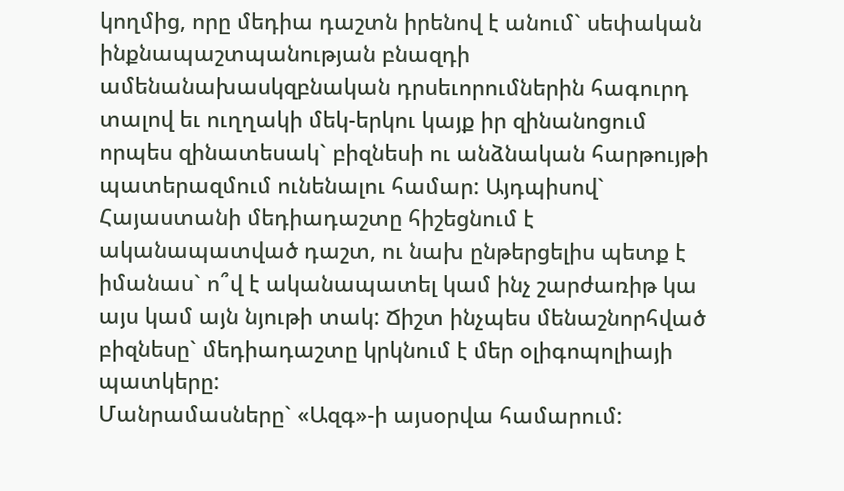կողմից, որը մեդիա դաշտն իրենով է անում` սեփական ինքնապաշտպանության բնազդի ամենանախասկզբնական դրսեւորումներին հագուրդ տալով եւ ուղղակի մեկ-երկու կայք իր զինանոցում որպես զինատեսակ` բիզնեսի ու անձնական հարթույթի պատերազմում ունենալու համար: Այդպիսով` Հայաստանի մեդիադաշտը հիշեցնում է ականապատված դաշտ, ու նախ ընթերցելիս պետք է իմանաս` ո՞վ է ականապատել կամ ինչ շարժառիթ կա այս կամ այն նյութի տակ: Ճիշտ ինչպես մենաշնորհված բիզնեսը` մեդիադաշտը կրկնում է մեր օլիգոպոլիայի պատկերը:
Մանրամասները` «Ազգ»-ի այսօրվա համարում: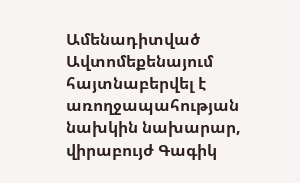Ամենադիտված
Ավտոմեքենայում հայտնաբերվել է առողջապահության նախկին նախարար, վիրաբույժ Գագիկ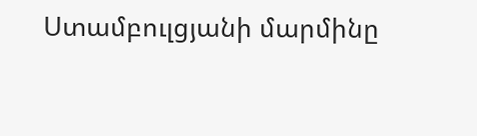Ստամբուլցյանի մարմինը